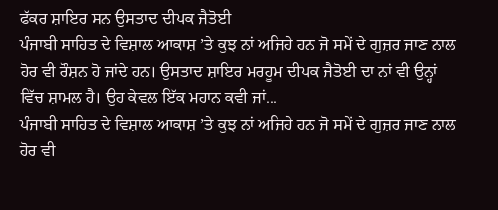ਫੱਕਰ ਸ਼ਾਇਰ ਸਨ ਉਸਤਾਦ ਦੀਪਕ ਜੈਤੋਈ
ਪੰਜਾਬੀ ਸਾਹਿਤ ਦੇ ਵਿਸ਼ਾਲ ਆਕਾਸ਼ ’ਤੇ ਕੁਝ ਨਾਂ ਅਜਿਹੇ ਹਨ ਜੋ ਸਮੇਂ ਦੇ ਗੁਜ਼ਰ ਜਾਣ ਨਾਲ ਹੋਰ ਵੀ ਰੌਸ਼ਨ ਹੋ ਜਾਂਦੇ ਹਨ। ਉਸਤਾਦ ਸ਼ਾਇਰ ਮਰਹੂਮ ਦੀਪਕ ਜੈਤੋਈ ਦਾ ਨਾਂ ਵੀ ਉਨ੍ਹਾਂ ਵਿੱਚ ਸ਼ਾਮਲ ਹੈ। ਉਹ ਕੇਵਲ ਇੱਕ ਮਹਾਨ ਕਵੀ ਜਾਂ...
ਪੰਜਾਬੀ ਸਾਹਿਤ ਦੇ ਵਿਸ਼ਾਲ ਆਕਾਸ਼ ’ਤੇ ਕੁਝ ਨਾਂ ਅਜਿਹੇ ਹਨ ਜੋ ਸਮੇਂ ਦੇ ਗੁਜ਼ਰ ਜਾਣ ਨਾਲ ਹੋਰ ਵੀ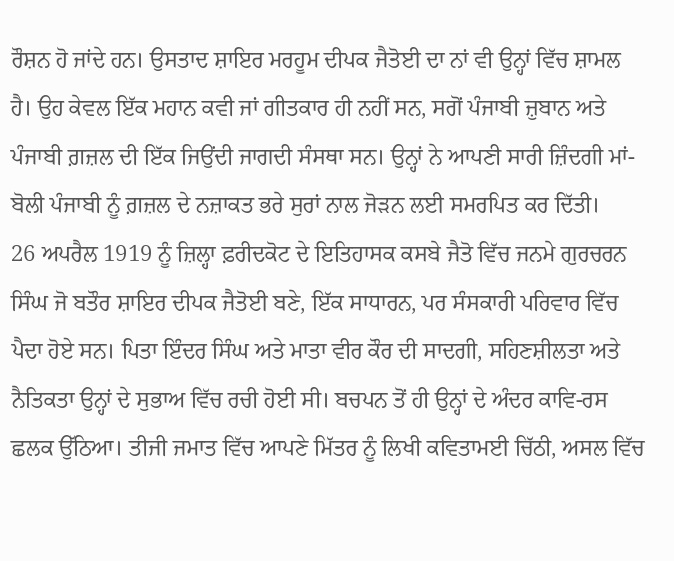ਰੌਸ਼ਨ ਹੋ ਜਾਂਦੇ ਹਨ। ਉਸਤਾਦ ਸ਼ਾਇਰ ਮਰਹੂਮ ਦੀਪਕ ਜੈਤੋਈ ਦਾ ਨਾਂ ਵੀ ਉਨ੍ਹਾਂ ਵਿੱਚ ਸ਼ਾਮਲ ਹੈ। ਉਹ ਕੇਵਲ ਇੱਕ ਮਹਾਨ ਕਵੀ ਜਾਂ ਗੀਤਕਾਰ ਹੀ ਨਹੀਂ ਸਨ, ਸਗੋਂ ਪੰਜਾਬੀ ਜ਼ੁਬਾਨ ਅਤੇ ਪੰਜਾਬੀ ਗ਼ਜ਼ਲ ਦੀ ਇੱਕ ਜਿਉਂਦੀ ਜਾਗਦੀ ਸੰਸਥਾ ਸਨ। ਉਨ੍ਹਾਂ ਨੇ ਆਪਣੀ ਸਾਰੀ ਜ਼ਿੰਦਗੀ ਮਾਂ-ਬੋਲੀ ਪੰਜਾਬੀ ਨੂੰ ਗ਼ਜ਼ਲ ਦੇ ਨਜ਼ਾਕਤ ਭਰੇ ਸੁਰਾਂ ਨਾਲ ਜੋੜਨ ਲਈ ਸਮਰਪਿਤ ਕਰ ਦਿੱਤੀ।
26 ਅਪਰੈਲ 1919 ਨੂੰ ਜ਼ਿਲ੍ਹਾ ਫ਼ਰੀਦਕੋਟ ਦੇ ਇਤਿਹਾਸਕ ਕਸਬੇ ਜੈਤੋ ਵਿੱਚ ਜਨਮੇ ਗੁਰਚਰਨ ਸਿੰਘ ਜੋ ਬਤੌਰ ਸ਼ਾਇਰ ਦੀਪਕ ਜੈਤੋਈ ਬਣੇ, ਇੱਕ ਸਾਧਾਰਨ, ਪਰ ਸੰਸਕਾਰੀ ਪਰਿਵਾਰ ਵਿੱਚ ਪੈਦਾ ਹੋਏ ਸਨ। ਪਿਤਾ ਇੰਦਰ ਸਿੰਘ ਅਤੇ ਮਾਤਾ ਵੀਰ ਕੌਰ ਦੀ ਸਾਦਗੀ, ਸਹਿਣਸ਼ੀਲਤਾ ਅਤੇ ਨੈਤਿਕਤਾ ਉਨ੍ਹਾਂ ਦੇ ਸੁਭਾਅ ਵਿੱਚ ਰਚੀ ਹੋਈ ਸੀ। ਬਚਪਨ ਤੋਂ ਹੀ ਉਨ੍ਹਾਂ ਦੇ ਅੰਦਰ ਕਾਵਿ-ਰਸ ਛਲਕ ਉੱਠਿਆ। ਤੀਜੀ ਜਮਾਤ ਵਿੱਚ ਆਪਣੇ ਮਿੱਤਰ ਨੂੰ ਲਿਖੀ ਕਵਿਤਾਮਈ ਚਿੱਠੀ, ਅਸਲ ਵਿੱਚ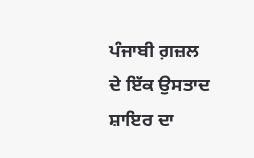ਪੰਜਾਬੀ ਗ਼ਜ਼ਲ ਦੇ ਇੱਕ ਉਸਤਾਦ ਸ਼ਾਇਰ ਦਾ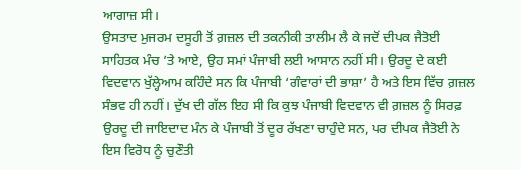ਆਗਾਜ਼ ਸੀ।
ਉਸਤਾਦ ਮੁਜਰਮ ਦਸੂਹੀ ਤੋਂ ਗ਼ਜ਼ਲ ਦੀ ਤਕਨੀਕੀ ਤਾਲੀਮ ਲੈ ਕੇ ਜਦੋਂ ਦੀਪਕ ਜੈਤੋਈ ਸਾਹਿਤਕ ਮੰਚ ’ਤੇ ਆਏ, ਉਹ ਸਮਾਂ ਪੰਜਾਬੀ ਲਈ ਆਸਾਨ ਨਹੀਂ ਸੀ। ਉਰਦੂ ਦੇ ਕਈ ਵਿਦਵਾਨ ਖੁੱਲ੍ਹੇਆਮ ਕਹਿੰਦੇ ਸਨ ਕਿ ਪੰਜਾਬੀ ‘ਗੰਵਾਰਾਂ ਦੀ ਭਾਸ਼ਾ’ ਹੈ ਅਤੇ ਇਸ ਵਿੱਚ ਗ਼ਜ਼ਲ ਸੰਭਵ ਹੀ ਨਹੀਂ। ਦੁੱਖ ਦੀ ਗੱਲ ਇਹ ਸੀ ਕਿ ਕੁਝ ਪੰਜਾਬੀ ਵਿਦਵਾਨ ਵੀ ਗ਼ਜ਼ਲ ਨੂੰ ਸਿਰਫ਼ ਉਰਦੂ ਦੀ ਜਾਇਦਾਦ ਮੰਨ ਕੇ ਪੰਜਾਬੀ ਤੋਂ ਦੂਰ ਰੱਖਣਾ ਚਾਹੁੰਦੇ ਸਨ, ਪਰ ਦੀਪਕ ਜੈਤੋਈ ਨੇ ਇਸ ਵਿਰੋਧ ਨੂੰ ਚੁਣੌਤੀ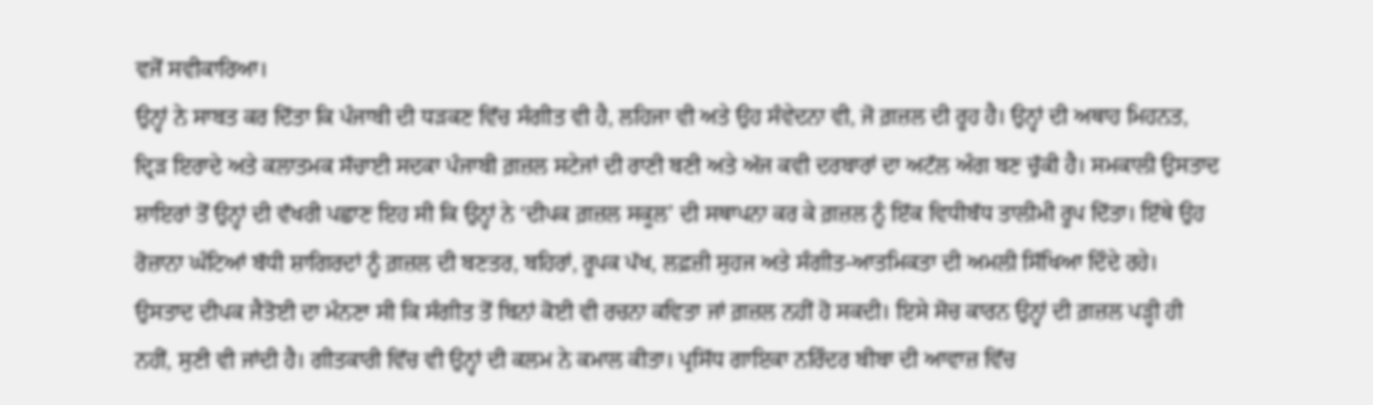ਵਜੋਂ ਸਵੀਕਾਰਿਆ।
ਉਨ੍ਹਾਂ ਨੇ ਸਾਬਤ ਕਰ ਦਿੱਤਾ ਕਿ ਪੰਜਾਬੀ ਦੀ ਧੜਕਣ ਵਿੱਚ ਸੰਗੀਤ ਵੀ ਹੈ, ਲਹਿਜਾ ਵੀ ਅਤੇ ਉਹ ਸੰਵੇਦਨਾ ਵੀ, ਜੋ ਗ਼ਜ਼ਲ ਦੀ ਰੂਹ ਹੈ। ਉਨ੍ਹਾਂ ਦੀ ਅਥਾਹ ਮਿਹਨਤ, ਦ੍ਰਿੜ ਇਰਾਦੇ ਅਤੇ ਕਲਾਤਮਕ ਸੱਚਾਈ ਸਦਕਾ ਪੰਜਾਬੀ ਗ਼ਜ਼ਲ ਸਟੇਜਾਂ ਦੀ ਰਾਣੀ ਬਣੀ ਅਤੇ ਅੱਜ ਕਵੀ ਦਰਬਾਰਾਂ ਦਾ ਅਟੱਲ ਅੰਗ ਬਣ ਚੁੱਕੀ ਹੈ। ਸਮਕਾਲੀ ਉਸਤਾਦ ਸ਼ਾਇਰਾਂ ਤੋਂ ਉਨ੍ਹਾਂ ਦੀ ਵੱਖਰੀ ਪਛਾਣ ਇਹ ਸੀ ਕਿ ਉਨ੍ਹਾਂ ਨੇ ‘ਦੀਪਕ ਗ਼ਜ਼ਲ ਸਕੂਲ’ ਦੀ ਸਥਾਪਨਾ ਕਰ ਕੇ ਗ਼ਜ਼ਲ ਨੂੰ ਇੱਕ ਵਿਧੀਬੱਧ ਤਾਲੀਮੀ ਰੂਪ ਦਿੱਤਾ। ਇੱਥੇ ਉਹ ਰੋਜ਼ਾਨਾ ਘੰਟਿਆਂ ਬੱਧੀ ਸ਼ਾਗਿਰਦਾਂ ਨੂੰ ਗ਼ਜ਼ਲ ਦੀ ਬਣਤਰ, ਬਹਿਰਾਂ, ਰੂਪਕ ਪੱਖ, ਲਫ਼ਜ਼ੀ ਸੁਹਜ ਅਤੇ ਸੰਗੀਤ-ਆਤਮਿਕਤਾ ਦੀ ਅਮਲੀ ਸਿੱਖਿਆ ਦਿੰਦੇ ਰਹੇ।
ਉਸਤਾਦ ਦੀਪਕ ਜੈਤੋਈ ਦਾ ਮੰਨਣਾ ਸੀ ਕਿ ਸੰਗੀਤ ਤੋਂ ਬਿਨਾਂ ਕੋਈ ਵੀ ਰਚਨਾ ਕਵਿਤਾ ਜਾਂ ਗ਼ਜ਼ਲ ਨਹੀਂ ਹੋ ਸਕਦੀ। ਇਸੇ ਸੋਚ ਕਾਰਨ ਉਨ੍ਹਾਂ ਦੀ ਗ਼ਜ਼ਲ ਪੜ੍ਹੀ ਹੀ ਨਹੀਂ, ਸੁਣੀ ਵੀ ਜਾਂਦੀ ਹੈ। ਗੀਤਕਾਰੀ ਵਿੱਚ ਵੀ ਉਨ੍ਹਾਂ ਦੀ ਕਲਮ ਨੇ ਕਮਾਲ ਕੀਤਾ। ਪ੍ਰਸਿੱਧ ਗਾਇਕਾ ਨਰਿੰਦਰ ਬੀਬਾ ਦੀ ਆਵਾਜ਼ ਵਿੱਚ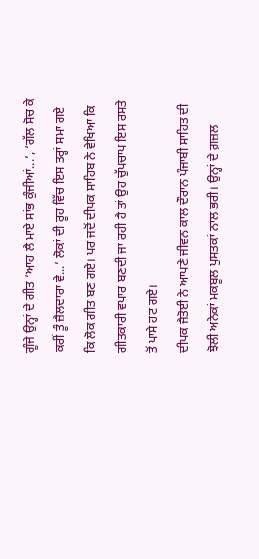ਗੂੰਜੇ ਉਨ੍ਹਾਂ ਦੇ ਗੀਤ ‘ਆਹ ਲੈ ਮਾਏ ਸਾਂਭ ਕੁੰਜੀਆਂ...’, ‘ਗੱਲ ਸੋਚ ਕੇ ਕਰੀਂ ਤੂੰ ਜ਼ੈਲਦਾਰਾ ਵੇ...’ ਲੋਕਾਂ ਦੀ ਰੂਹ ਵਿੱਚ ਇਸ ਤਰ੍ਹਾਂ ਸਮਾ ਗਏ ਕਿ ਲੋਕ ਗੀਤ ਬਣ ਗਏ। ਪਰ ਜਦੋਂ ਦੀਪਕ ਸਾਹਿਬ ਨੇ ਵੇਖਿਆ ਕਿ ਗੀਤਕਾਰੀ ਵਪਾਰ ਬਣਦੀ ਜਾ ਰਹੀ ਹੈ ਤਾਂ ਉਹ ਚੁੱਪਚਾਪ ਇਸ ਰਸਤੇ ਤੋਂ ਪਾਸੇ ਹਟ ਗਏ।
ਦੀਪਕ ਜੈਤੋਈ ਨੇ ਆਪਣੇ ਜੀਵਨ ਕਾਲ ਦੌਰਾਨ ਪੰਜਾਬੀ ਸਾਹਿਤ ਦੀ ਝੋਲੀ ਅਨੇਕਾਂ ਮਕਬੂਲ ਪੁਸਤਕਾਂ ਨਾਲ ਭਰੀ। ਉਨ੍ਹਾਂ ਦੇ ਗ਼ਜ਼ਲ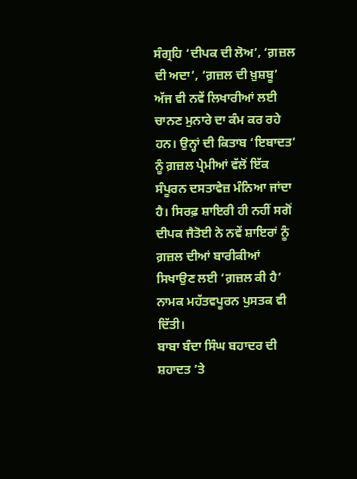ਸੰਗ੍ਰਹਿ ‘ਦੀਪਕ ਦੀ ਲੋਅ’, ‘ਗ਼ਜ਼ਲ ਦੀ ਅਦਾ’, ‘ਗ਼ਜ਼ਲ ਦੀ ਖ਼ੁਸ਼ਬੂ’ ਅੱਜ ਵੀ ਨਵੇਂ ਲਿਖਾਰੀਆਂ ਲਈ ਚਾਨਣ ਮੁਨਾਰੇ ਦਾ ਕੰਮ ਕਰ ਰਹੇ ਹਨ। ਉਨ੍ਹਾਂ ਦੀ ਕਿਤਾਬ ‘ਇਬਾਦਤ’ ਨੂੰ ਗ਼ਜ਼ਲ ਪ੍ਰੇਮੀਆਂ ਵੱਲੋਂ ਇੱਕ ਸੰਪੂਰਨ ਦਸਤਾਵੇਜ਼ ਮੰਨਿਆ ਜਾਂਦਾ ਹੈ। ਸਿਰਫ਼ ਸ਼ਾਇਰੀ ਹੀ ਨਹੀਂ ਸਗੋਂ ਦੀਪਕ ਜੈਤੋਈ ਨੇ ਨਵੇਂ ਸ਼ਾਇਰਾਂ ਨੂੰ ਗ਼ਜ਼ਲ ਦੀਆਂ ਬਾਰੀਕੀਆਂ ਸਿਖਾਉਣ ਲਈ ‘ਗ਼ਜ਼ਲ ਕੀ ਹੈ’ ਨਾਮਕ ਮਹੱਤਵਪੂਰਨ ਪੁਸਤਕ ਵੀ ਦਿੱਤੀ।
ਬਾਬਾ ਬੰਦਾ ਸਿੰਘ ਬਹਾਦਰ ਦੀ ਸ਼ਹਾਦਤ ’ਤੇ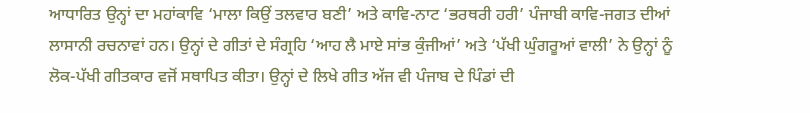ਆਧਾਰਿਤ ਉਨ੍ਹਾਂ ਦਾ ਮਹਾਂਕਾਵਿ ‘ਮਾਲਾ ਕਿਉਂ ਤਲਵਾਰ ਬਣੀ’ ਅਤੇ ਕਾਵਿ-ਨਾਟ ‘ਭਰਥਰੀ ਹਰੀ’ ਪੰਜਾਬੀ ਕਾਵਿ-ਜਗਤ ਦੀਆਂ ਲਾਸਾਨੀ ਰਚਨਾਵਾਂ ਹਨ। ਉਨ੍ਹਾਂ ਦੇ ਗੀਤਾਂ ਦੇ ਸੰਗ੍ਰਹਿ ‘ਆਹ ਲੈ ਮਾਏ ਸਾਂਭ ਕੁੰਜੀਆਂ’ ਅਤੇ ‘ਪੱਖੀ ਘੁੰਗਰੂਆਂ ਵਾਲੀ’ ਨੇ ਉਨ੍ਹਾਂ ਨੂੰ ਲੋਕ-ਪੱਖੀ ਗੀਤਕਾਰ ਵਜੋਂ ਸਥਾਪਿਤ ਕੀਤਾ। ਉਨ੍ਹਾਂ ਦੇ ਲਿਖੇ ਗੀਤ ਅੱਜ ਵੀ ਪੰਜਾਬ ਦੇ ਪਿੰਡਾਂ ਦੀ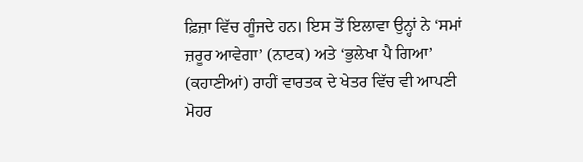ਫ਼ਿਜ਼ਾ ਵਿੱਚ ਗੂੰਜਦੇ ਹਨ। ਇਸ ਤੋਂ ਇਲਾਵਾ ਉਨ੍ਹਾਂ ਨੇ ‘ਸਮਾਂ ਜ਼ਰੂਰ ਆਵੇਗਾ’ (ਨਾਟਕ) ਅਤੇ ‘ਭੁਲੇਖਾ ਪੈ ਗਿਆ’ (ਕਹਾਣੀਆਂ) ਰਾਹੀਂ ਵਾਰਤਕ ਦੇ ਖੇਤਰ ਵਿੱਚ ਵੀ ਆਪਣੀ ਮੋਹਰ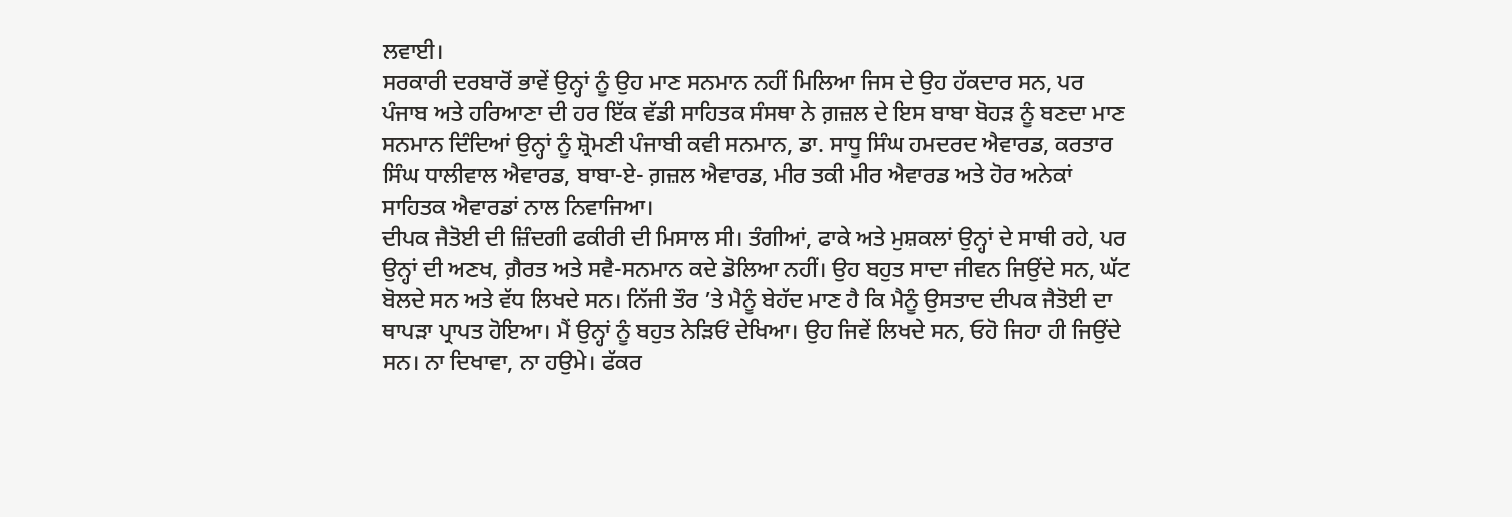ਲਵਾਈ।
ਸਰਕਾਰੀ ਦਰਬਾਰੋਂ ਭਾਵੇਂ ਉਨ੍ਹਾਂ ਨੂੰ ਉਹ ਮਾਣ ਸਨਮਾਨ ਨਹੀਂ ਮਿਲਿਆ ਜਿਸ ਦੇ ਉਹ ਹੱਕਦਾਰ ਸਨ, ਪਰ ਪੰਜਾਬ ਅਤੇ ਹਰਿਆਣਾ ਦੀ ਹਰ ਇੱਕ ਵੱਡੀ ਸਾਹਿਤਕ ਸੰਸਥਾ ਨੇ ਗ਼ਜ਼ਲ ਦੇ ਇਸ ਬਾਬਾ ਬੋਹੜ ਨੂੰ ਬਣਦਾ ਮਾਣ ਸਨਮਾਨ ਦਿੰਦਿਆਂ ਉਨ੍ਹਾਂ ਨੂੰ ਸ਼੍ਰੋਮਣੀ ਪੰਜਾਬੀ ਕਵੀ ਸਨਮਾਨ, ਡਾ. ਸਾਧੂ ਸਿੰਘ ਹਮਦਰਦ ਐਵਾਰਡ, ਕਰਤਾਰ ਸਿੰਘ ਧਾਲੀਵਾਲ ਐਵਾਰਡ, ਬਾਬਾ-ਏ- ਗ਼ਜ਼ਲ ਐਵਾਰਡ, ਮੀਰ ਤਕੀ ਮੀਰ ਐਵਾਰਡ ਅਤੇ ਹੋਰ ਅਨੇਕਾਂ ਸਾਹਿਤਕ ਐਵਾਰਡਾਂ ਨਾਲ ਨਿਵਾਜਿਆ।
ਦੀਪਕ ਜੈਤੋਈ ਦੀ ਜ਼ਿੰਦਗੀ ਫਕੀਰੀ ਦੀ ਮਿਸਾਲ ਸੀ। ਤੰਗੀਆਂ, ਫਾਕੇ ਅਤੇ ਮੁਸ਼ਕਲਾਂ ਉਨ੍ਹਾਂ ਦੇ ਸਾਥੀ ਰਹੇ, ਪਰ ਉਨ੍ਹਾਂ ਦੀ ਅਣਖ, ਗ਼ੈਰਤ ਅਤੇ ਸਵੈ-ਸਨਮਾਨ ਕਦੇ ਡੋਲਿਆ ਨਹੀਂ। ਉਹ ਬਹੁਤ ਸਾਦਾ ਜੀਵਨ ਜਿਉਂਦੇ ਸਨ, ਘੱਟ ਬੋਲਦੇ ਸਨ ਅਤੇ ਵੱਧ ਲਿਖਦੇ ਸਨ। ਨਿੱਜੀ ਤੌਰ ’ਤੇ ਮੈਨੂੰ ਬੇਹੱਦ ਮਾਣ ਹੈ ਕਿ ਮੈਨੂੰ ਉਸਤਾਦ ਦੀਪਕ ਜੈਤੋਈ ਦਾ ਥਾਪੜਾ ਪ੍ਰਾਪਤ ਹੋਇਆ। ਮੈਂ ਉਨ੍ਹਾਂ ਨੂੰ ਬਹੁਤ ਨੇੜਿਓਂ ਦੇਖਿਆ। ਉਹ ਜਿਵੇਂ ਲਿਖਦੇ ਸਨ, ਓਹੋ ਜਿਹਾ ਹੀ ਜਿਉਂਦੇ ਸਨ। ਨਾ ਦਿਖਾਵਾ, ਨਾ ਹਉਮੇ। ਫੱਕਰ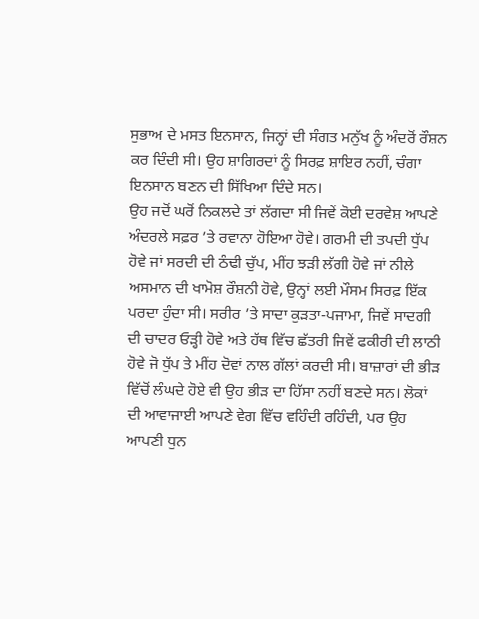ਸੁਭਾਅ ਦੇ ਮਸਤ ਇਨਸਾਨ, ਜਿਨ੍ਹਾਂ ਦੀ ਸੰਗਤ ਮਨੁੱਖ ਨੂੰ ਅੰਦਰੋਂ ਰੌਸ਼ਨ ਕਰ ਦਿੰਦੀ ਸੀ। ਉਹ ਸ਼ਾਗਿਰਦਾਂ ਨੂੰ ਸਿਰਫ਼ ਸ਼ਾਇਰ ਨਹੀਂ, ਚੰਗਾ ਇਨਸਾਨ ਬਣਨ ਦੀ ਸਿੱਖਿਆ ਦਿੰਦੇ ਸਨ।
ਉਹ ਜਦੋਂ ਘਰੋਂ ਨਿਕਲਦੇ ਤਾਂ ਲੱਗਦਾ ਸੀ ਜਿਵੇਂ ਕੋਈ ਦਰਵੇਸ਼ ਆਪਣੇ ਅੰਦਰਲੇ ਸਫ਼ਰ ’ਤੇ ਰਵਾਨਾ ਹੋਇਆ ਹੋਵੇ। ਗਰਮੀ ਦੀ ਤਪਦੀ ਧੁੱਪ ਹੋਵੇ ਜਾਂ ਸਰਦੀ ਦੀ ਠੰਢੀ ਚੁੱਪ, ਮੀਂਹ ਝੜੀ ਲੱਗੀ ਹੋਵੇ ਜਾਂ ਨੀਲੇ ਅਸਮਾਨ ਦੀ ਖਾਮੋਸ਼ ਰੌਸ਼ਨੀ ਹੋਵੇ, ਉਨ੍ਹਾਂ ਲਈ ਮੌਸਮ ਸਿਰਫ਼ ਇੱਕ ਪਰਦਾ ਹੁੰਦਾ ਸੀ। ਸਰੀਰ ’ਤੇ ਸਾਦਾ ਕੁੜਤਾ-ਪਜਾਮਾ, ਜਿਵੇਂ ਸਾਦਗੀ ਦੀ ਚਾਦਰ ਓੜ੍ਹੀ ਹੋਵੇ ਅਤੇ ਹੱਥ ਵਿੱਚ ਛੱਤਰੀ ਜਿਵੇਂ ਫਕੀਰੀ ਦੀ ਲਾਠੀ ਹੋਵੇ ਜੋ ਧੁੱਪ ਤੇ ਮੀਂਹ ਦੋਵਾਂ ਨਾਲ ਗੱਲਾਂ ਕਰਦੀ ਸੀ। ਬਾਜ਼ਾਰਾਂ ਦੀ ਭੀੜ ਵਿੱਚੋਂ ਲੰਘਦੇ ਹੋਏ ਵੀ ਉਹ ਭੀੜ ਦਾ ਹਿੱਸਾ ਨਹੀਂ ਬਣਦੇ ਸਨ। ਲੋਕਾਂ ਦੀ ਆਵਾਜਾਈ ਆਪਣੇ ਵੇਗ ਵਿੱਚ ਵਹਿੰਦੀ ਰਹਿੰਦੀ, ਪਰ ਉਹ ਆਪਣੀ ਧੁਨ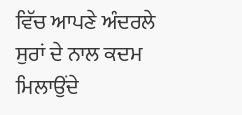ਵਿੱਚ ਆਪਣੇ ਅੰਦਰਲੇ ਸੁਰਾਂ ਦੇ ਨਾਲ ਕਦਮ ਮਿਲਾਉਂਦੇ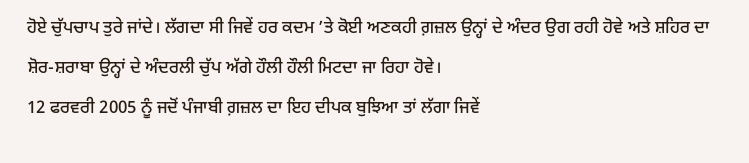ਹੋਏ ਚੁੱਪਚਾਪ ਤੁਰੇ ਜਾਂਦੇ। ਲੱਗਦਾ ਸੀ ਜਿਵੇਂ ਹਰ ਕਦਮ ’ਤੇ ਕੋਈ ਅਣਕਹੀ ਗ਼ਜ਼ਲ ਉਨ੍ਹਾਂ ਦੇ ਅੰਦਰ ਉਗ ਰਹੀ ਹੋਵੇ ਅਤੇ ਸ਼ਹਿਰ ਦਾ ਸ਼ੋਰ-ਸ਼ਰਾਬਾ ਉਨ੍ਹਾਂ ਦੇ ਅੰਦਰਲੀ ਚੁੱਪ ਅੱਗੇ ਹੌਲੀ ਹੌਲੀ ਮਿਟਦਾ ਜਾ ਰਿਹਾ ਹੋਵੇ।
12 ਫਰਵਰੀ 2005 ਨੂੰ ਜਦੋਂ ਪੰਜਾਬੀ ਗ਼ਜ਼ਲ ਦਾ ਇਹ ਦੀਪਕ ਬੁਝਿਆ ਤਾਂ ਲੱਗਾ ਜਿਵੇਂ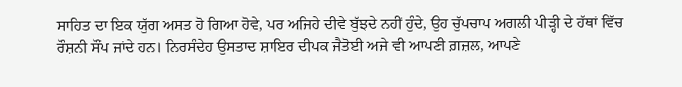ਸਾਹਿਤ ਦਾ ਇਕ ਯੁੱਗ ਅਸਤ ਹੋ ਗਿਆ ਹੋਵੇ, ਪਰ ਅਜਿਹੇ ਦੀਵੇ ਬੁੱਝਦੇ ਨਹੀਂ ਹੁੰਦੇ, ਉਹ ਚੁੱਪਚਾਪ ਅਗਲੀ ਪੀੜ੍ਹੀ ਦੇ ਹੱਥਾਂ ਵਿੱਚ ਰੌਸ਼ਨੀ ਸੌਂਪ ਜਾਂਦੇ ਹਨ। ਨਿਰਸੰਦੇਹ ਉਸਤਾਦ ਸ਼ਾਇਰ ਦੀਪਕ ਜੈਤੋਈ ਅਜੇ ਵੀ ਆਪਣੀ ਗ਼ਜ਼ਲ, ਆਪਣੇ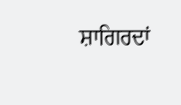ਸ਼ਾਗਿਰਦਾਂ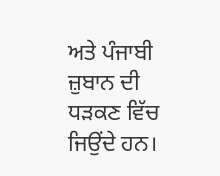ਅਤੇ ਪੰਜਾਬੀ ਜ਼ੁਬਾਨ ਦੀ ਧੜਕਣ ਵਿੱਚ ਜਿਉਂਦੇ ਹਨ।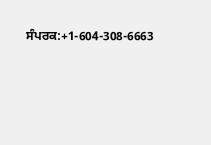ਸੰਪਰਕ:+1-604-308-6663